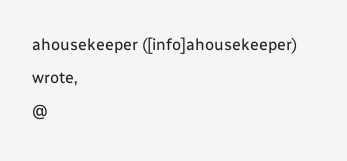ahousekeeper ([info]ahousekeeper) wrote,
@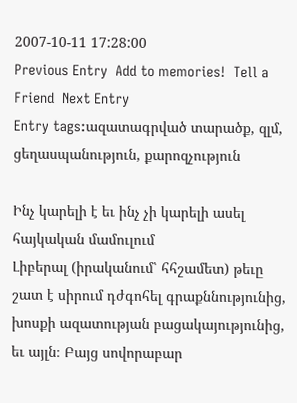2007-10-11 17:28:00
Previous Entry  Add to memories!  Tell a Friend  Next Entry
Entry tags:ազատագրված տարածք, զլմ, ցեղասպանություն, քարոզչություն

Ինչ կարելի է եւ ինչ չի կարելի ասել հայկական մամուլում
Լիբերալ (իրականում՝ հհշամետ) թեւը շատ է սիրում դժգոհել գրաքննությունից, խոսքի ազատության բացակայությունից, եւ այլն։ Բայց սովորաբար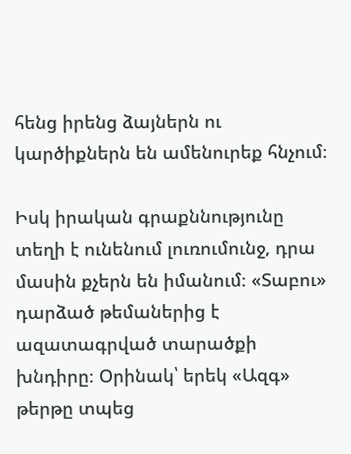հենց իրենց ձայներն ու կարծիքներն են ամենուրեք հնչում։

Իսկ իրական գրաքննությունը տեղի է ունենում լուռումունջ, դրա մասին քչերն են իմանում։ «Տաբու» դարձած թեմաներից է ազատագրված տարածքի խնդիրը։ Օրինակ՝ երեկ «Ազգ» թերթը տպեց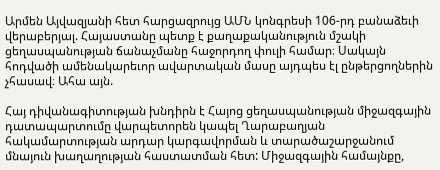Արմեն Այվազյանի հետ հարցազրույց ԱՄՆ կոնգրեսի 106-րդ բանաձեւի վերաբերյալ. Հայաստանը պետք է քաղաքականություն մշակի ցեղասպանության ճանաչմանը հաջորդող փուլի համար։ Սակայն հոդվածի ամենակարեւոր ավարտական մասը այդպես էլ ընթերցողներին չհասավ։ Ահա այն.

Հայ դիվանագիտության խնդիրն է Հայոց ցեղասպանության միջազգային դատապարտումը վարպետորեն կապել Ղարաբաղյան հակամարտության արդար կարգավորման և տարածաշարջանում մնայուն խաղաղության հաստատման հետ: Միջազգային համայնքը,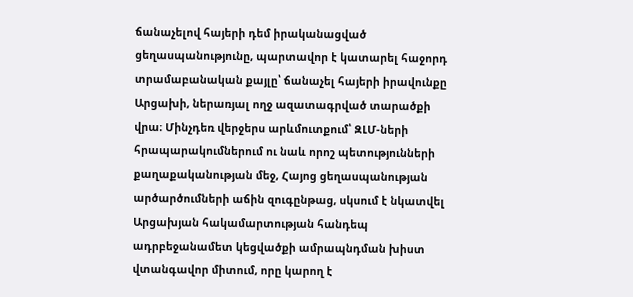ճանաչելով հայերի դեմ իրականացված ցեղասպանությունը, պարտավոր է կատարել հաջորդ տրամաբանական քայլը՝ ճանաչել հայերի իրավունքը Արցախի, ներառյալ ողջ ազատագրված տարածքի վրա։ Մինչդեռ վերջերս արևմուտքում՝ ԶԼՄ-ների հրապարակումներում ու նաև որոշ պետությունների քաղաքականության մեջ, Հայոց ցեղասպանության արծարծումների աճին զուգընթաց, սկսում է նկատվել Արցախյան հակամարտության հանդեպ ադրբեջանամետ կեցվածքի ամրապնդման խիստ վտանգավոր միտում, որը կարող է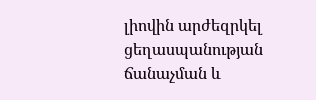լիովին արժեզրկել ցեղասպանության ճանաչման և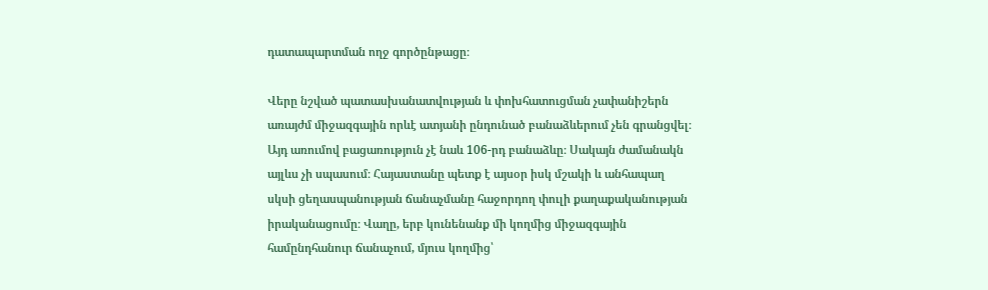դատապարտման ողջ գործընթացը։

Վերը նշված պատասխանատվության և փոխհատուցման չափանիշերն առայժմ միջազգային որևէ ատյանի ընդունած բանաձևերում չեն գրանցվել։ Այդ առումով բացառություն չէ նաև 106-րդ բանաձևը։ Սակայն ժամանակն այլևս չի սպասում։ Հայաստանը պետք է այսօր իսկ մշակի և անհապաղ սկսի ցեղասպանության ճանաչմանը հաջորդող փուլի քաղաքականության իրականացումը։ Վաղը, երբ կունենանք մի կողմից միջազգային համընդհանուր ճանաչում, մյուս կողմից՝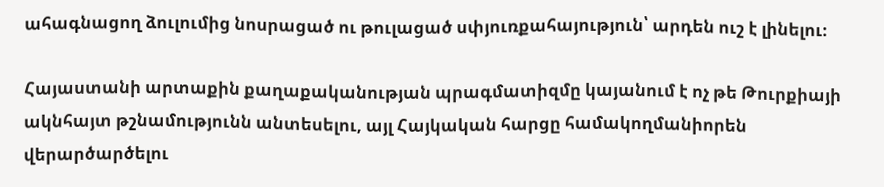ահագնացող ձուլումից նոսրացած ու թուլացած սփյուռքահայություն՝ արդեն ուշ է լինելու։

Հայաստանի արտաքին քաղաքականության պրագմատիզմը կայանում է ոչ թե Թուրքիայի ակնհայտ թշնամությունն անտեսելու, այլ Հայկական հարցը համակողմանիորեն վերարծարծելու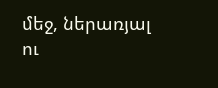մեջ, ներառյալ ու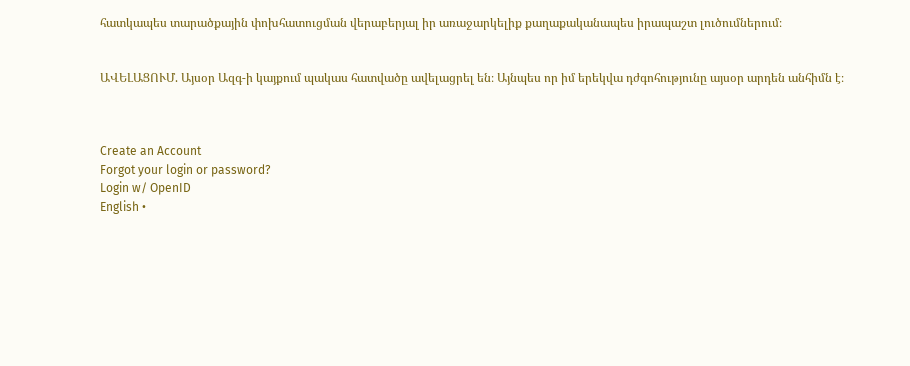հատկապես տարածքային փոխհատուցման վերաբերյալ իր առաջարկելիք քաղաքականապես իրապաշտ լուծումներում։


ԱՎԵԼԱՑՈՒՄ. Այսօր Ազգ-ի կայքում պակաս հատվածը ավելացրել են։ Այնպես որ իմ երեկվա դժգոհությունը այսօր արդեն անհիմն է։



Create an Account
Forgot your login or password?
Login w/ OpenID
English •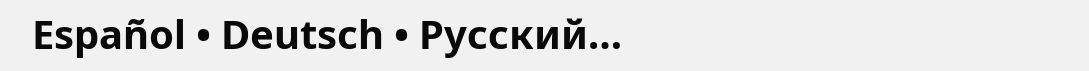Español • Deutsch • Русский…